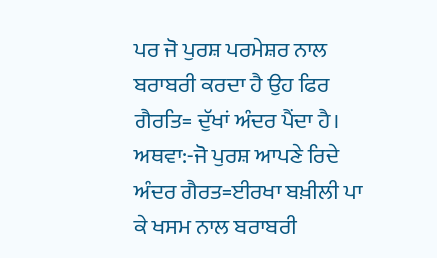ਪਰ ਜੋ ਪੁਰਸ਼ ਪਰਮੇਸ਼ਰ ਨਾਲ ਬਰਾਬਰੀ ਕਰਦਾ ਹੈ ਉਹ ਫਿਰ ਗੈਰਤਿ= ਦੁੱਖਾਂ ਅੰਦਰ ਪੈਂਦਾ ਹੈ।
ਅਥਵਾ:-ਜੋ ਪੁਰਸ਼ ਆਪਣੇ ਰਿਦੇ ਅੰਦਰ ਗੈਰਤ=ਈਰਖਾ ਬਖ਼ੀਲੀ ਪਾ ਕੇ ਖਸਮ ਨਾਲ ਬਰਾਬਰੀ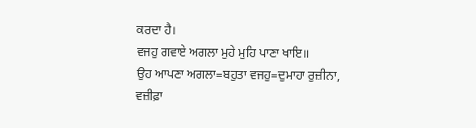ਕਰਦਾ ਹੈ।
ਵਜਹੁ ਗਵਾਏ ਅਗਲਾ ਮੁਹੇ ਮੁਹਿ ਪਾਣਾ ਖਾਇ॥
ਉਹ ਆਪਣਾ ਅਗਲਾ=ਬਹੁਤਾ ਵਜਹੁ=ਦੁਮਾਹਾ ਰੁਜ਼ੀਨਾ, ਵਜ਼ੀਫ਼ਾ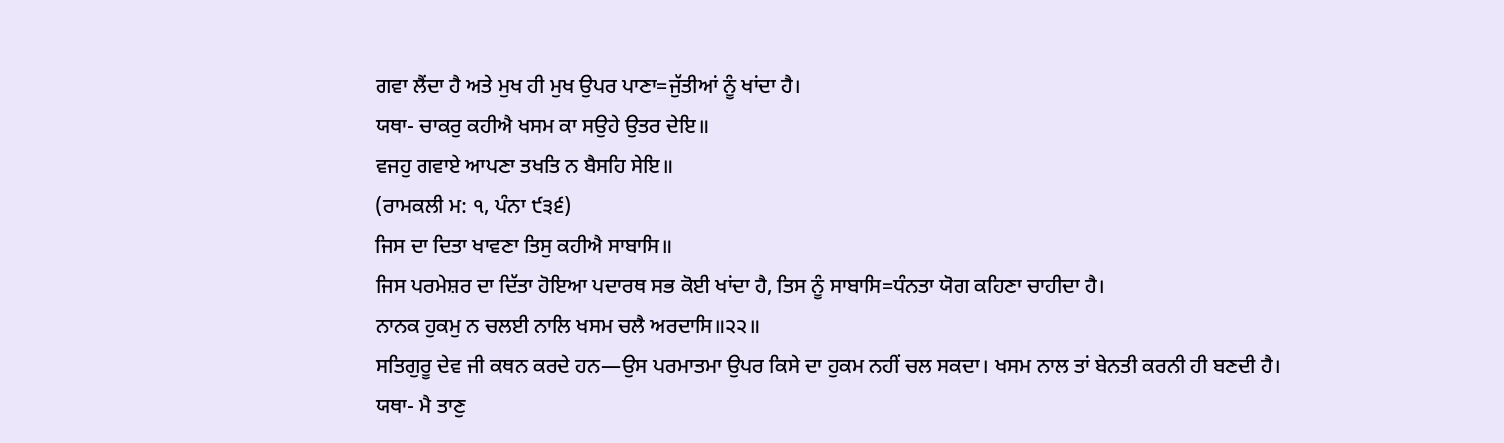ਗਵਾ ਲੈਂਦਾ ਹੈ ਅਤੇ ਮੁਖ ਹੀ ਮੁਖ ਉਪਰ ਪਾਣਾ=ਜੁੱਤੀਆਂ ਨੂੰ ਖਾਂਦਾ ਹੈ।
ਯਥਾ- ਚਾਕਰੁ ਕਹੀਐ ਖਸਮ ਕਾ ਸਉਹੇ ਉਤਰ ਦੇਇ॥
ਵਜਹੁ ਗਵਾਏ ਆਪਣਾ ਤਖਤਿ ਨ ਬੈਸਹਿ ਸੇਇ॥
(ਰਾਮਕਲੀ ਮ: ੧, ਪੰਨਾ ੯੩੬)
ਜਿਸ ਦਾ ਦਿਤਾ ਖਾਵਣਾ ਤਿਸੁ ਕਹੀਐ ਸਾਬਾਸਿ॥
ਜਿਸ ਪਰਮੇਸ਼ਰ ਦਾ ਦਿੱਤਾ ਹੋਇਆ ਪਦਾਰਥ ਸਭ ਕੋਈ ਖਾਂਦਾ ਹੈ, ਤਿਸ ਨੂੰ ਸਾਬਾਸਿ=ਧੰਨਤਾ ਯੋਗ ਕਹਿਣਾ ਚਾਹੀਦਾ ਹੈ।
ਨਾਨਕ ਹੁਕਮੁ ਨ ਚਲਈ ਨਾਲਿ ਖਸਮ ਚਲੈ ਅਰਦਾਸਿ॥੨੨॥
ਸਤਿਗੁਰੂ ਦੇਵ ਜੀ ਕਥਨ ਕਰਦੇ ਹਨ—ਉਸ ਪਰਮਾਤਮਾ ਉਪਰ ਕਿਸੇ ਦਾ ਹੁਕਮ ਨਹੀਂ ਚਲ ਸਕਦਾ। ਖਸਮ ਨਾਲ ਤਾਂ ਬੇਨਤੀ ਕਰਨੀ ਹੀ ਬਣਦੀ ਹੈ।
ਯਥਾ- ਮੈ ਤਾਣੁ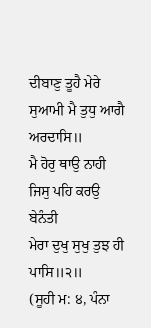ਦੀਬਾਣੁ ਤੂਹੈ ਮੇਰੇ ਸੁਆਮੀ ਮੈ ਤੁਧੁ ਆਗੈ ਅਰਦਾਸਿ॥
ਮੈ ਹੋਰੁ ਥਾਉ ਨਾਹੀ ਜਿਸੁ ਪਹਿ ਕਰਉ ਬੇਨੰਤੀ
ਮੇਰਾ ਦੁਖੁ ਸੁਖੁ ਤੁਝ ਹੀ ਪਾਸਿ॥੨॥
(ਸੂਹੀ ਮ: ੪, ਪੰਨਾ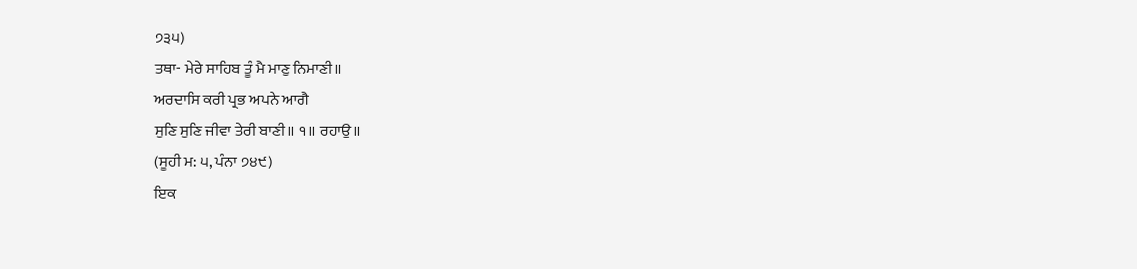੭੩੫)
ਤਥਾ- ਮੇਰੇ ਸਾਹਿਬ ਤੂੰ ਮੈ ਮਾਣੁ ਨਿਮਾਣੀ॥
ਅਰਦਾਸਿ ਕਰੀ ਪ੍ਰਭ ਅਪਨੇ ਆਗੈ
ਸੁਣਿ ਸੁਣਿ ਜੀਵਾ ਤੇਰੀ ਬਾਣੀ॥ ੧॥ ਰਹਾਉ॥
(ਸੂਹੀ ਮ: ੫, ਪੰਨਾ ੭੪੯)
ਇਕ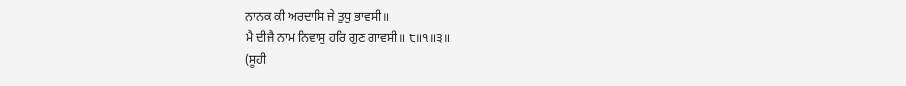ਨਾਨਕ ਕੀ ਅਰਦਾਸਿ ਜੇ ਤੁਧੁ ਭਾਵਸੀ॥
ਮੈ ਦੀਜੈ ਨਾਮ ਨਿਵਾਸੁ ਹਰਿ ਗੁਣ ਗਾਵਸੀ॥ ੮॥੧॥੩॥
(ਸੂਹੀ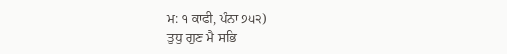ਮ: ੧ ਕਾਫੀ, ਪੰਨਾ ੭੫੨)
ਤੁਧੁ ਗੁਣ ਮੈ ਸਭਿ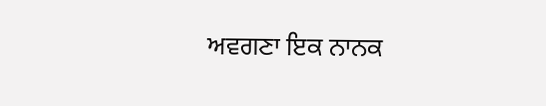ਅਵਗਣਾ ਇਕ ਨਾਨਕ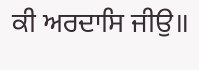ਕੀ ਅਰਦਾਸਿ ਜੀਉ॥